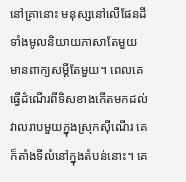នៅគ្រានោះ មនុស្សនៅលើផែនដីទាំងមូលនិយាយភាសាតែមួយ មានពាក្យសម្ដីតែមួយ។ ពេលគេធ្វើដំណើរពីទិសខាងកើតមកដល់វាលរាបមួយក្នុងស្រុកស៊ីណើរ គេក៏តាំងទីលំនៅក្នុងតំបន់នោះ។ គេ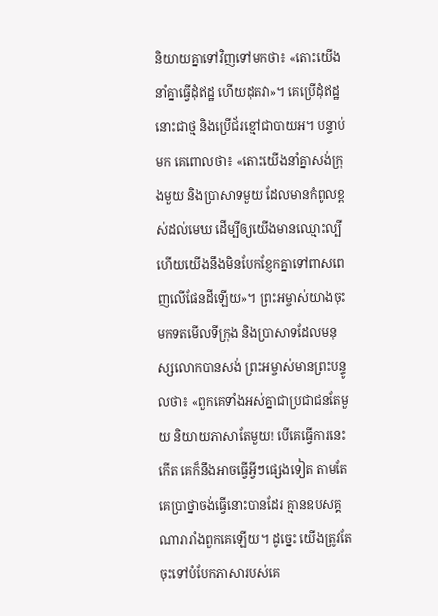និយាយគ្នាទៅវិញទៅមកថា៖ «តោះយើងនាំគ្នាធ្វើដុំឥដ្ឋ ហើយដុតវា»។ គេប្រើដុំឥដ្ឋនោះជាថ្ម និងប្រើជ័រខ្មៅជាបាយអ។ បន្ទាប់មក គេពោលថា៖ «តោះយើងនាំគ្នាសង់ក្រុងមួយ និងប្រាសាទមួយ ដែលមានកំពូលខ្ពស់ដល់មេឃ ដើម្បីឲ្យយើងមានឈ្មោះល្បី ហើយយើងនឹងមិនបែកខ្ញែកគ្នាទៅពាសពេញលើផែនដីឡើយ»។ ព្រះអម្ចាស់យាងចុះមកទតមើលទីក្រុង និងប្រាសាទដែលមនុស្សលោកបានសង់ ព្រះអម្ចាស់មានព្រះបន្ទូលថា៖ «ពួកគេទាំងអស់គ្នាជាប្រជាជនតែមួយ និយាយភាសាតែមួយ! បើគេធ្វើការនេះកើត គេក៏នឹងអាចធ្វើអ្វីៗផ្សេងទៀត តាមតែគេប្រាថ្នាចង់ធ្វើនោះបានដែរ គ្មានឧបសគ្គណារារាំងពួកគេឡើយ។ ដូច្នេះ យើងត្រូវតែចុះទៅបំបែកភាសារបស់គេ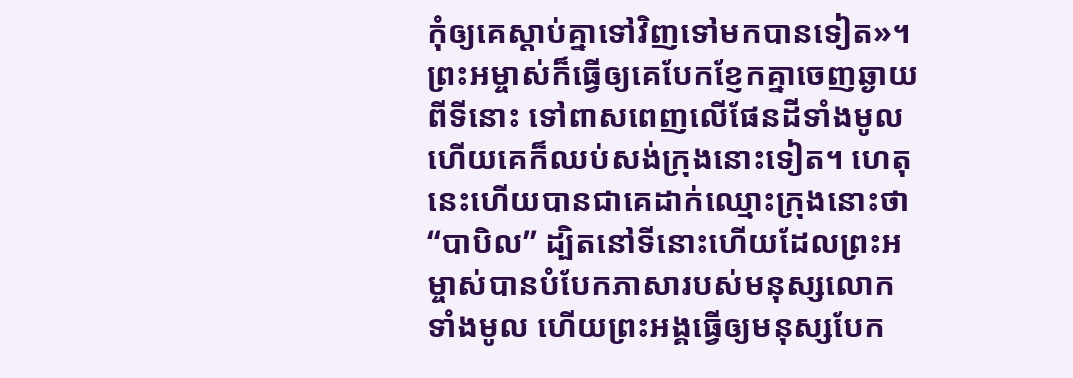កុំឲ្យគេស្ដាប់គ្នាទៅវិញទៅមកបានទៀត»។ ព្រះអម្ចាស់ក៏ធ្វើឲ្យគេបែកខ្ញែកគ្នាចេញឆ្ងាយពីទីនោះ ទៅពាសពេញលើផែនដីទាំងមូល ហើយគេក៏ឈប់សង់ក្រុងនោះទៀត។ ហេតុនេះហើយបានជាគេដាក់ឈ្មោះក្រុងនោះថា “បាបិល” ដ្បិតនៅទីនោះហើយដែលព្រះអម្ចាស់បានបំបែកភាសារបស់មនុស្សលោកទាំងមូល ហើយព្រះអង្គធ្វើឲ្យមនុស្សបែក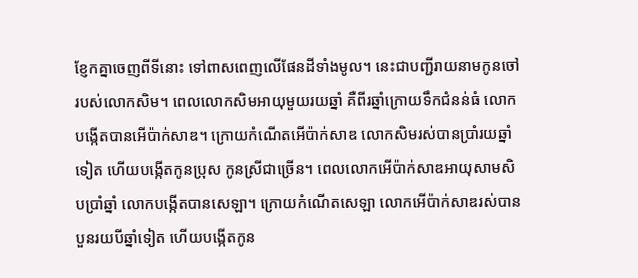ខ្ញែកគ្នាចេញពីទីនោះ ទៅពាសពេញលើផែនដីទាំងមូល។ នេះជាបញ្ជីរាយនាមកូនចៅរបស់លោកសិម។ ពេលលោកសិមអាយុមួយរយឆ្នាំ គឺពីរឆ្នាំក្រោយទឹកជំនន់ធំ លោកបង្កើតបានអើប៉ាក់សាឌ។ ក្រោយកំណើតអើប៉ាក់សាឌ លោកសិមរស់បានប្រាំរយឆ្នាំទៀត ហើយបង្កើតកូនប្រុស កូនស្រីជាច្រើន។ ពេលលោកអើប៉ាក់សាឌអាយុសាមសិបប្រាំឆ្នាំ លោកបង្កើតបានសេឡា។ ក្រោយកំណើតសេឡា លោកអើប៉ាក់សាឌរស់បានបួនរយបីឆ្នាំទៀត ហើយបង្កើតកូន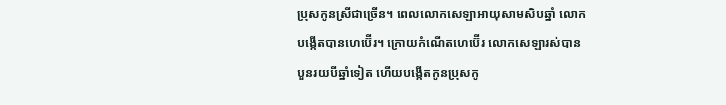ប្រុសកូនស្រីជាច្រើន។ ពេលលោកសេឡាអាយុសាមសិបឆ្នាំ លោកបង្កើតបានហេប៊ើរ។ ក្រោយកំណើតហេប៊ើរ លោកសេឡារស់បានបួនរយបីឆ្នាំទៀត ហើយបង្កើតកូនប្រុសកូ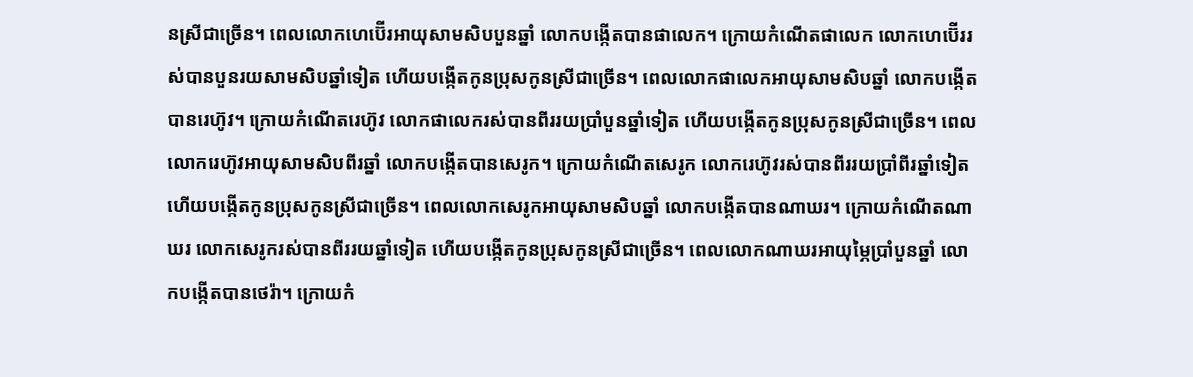នស្រីជាច្រើន។ ពេលលោកហេប៊ើរអាយុសាមសិបបួនឆ្នាំ លោកបង្កើតបានផាលេក។ ក្រោយកំណើតផាលេក លោកហេប៊ើររស់បានបួនរយសាមសិបឆ្នាំទៀត ហើយបង្កើតកូនប្រុសកូនស្រីជាច្រើន។ ពេលលោកផាលេកអាយុសាមសិបឆ្នាំ លោកបង្កើតបានរេហ៊ូវ។ ក្រោយកំណើតរេហ៊ូវ លោកផាលេករស់បានពីររយប្រាំបួនឆ្នាំទៀត ហើយបង្កើតកូនប្រុសកូនស្រីជាច្រើន។ ពេលលោករេហ៊ូវអាយុសាមសិបពីរឆ្នាំ លោកបង្កើតបានសេរូក។ ក្រោយកំណើតសេរូក លោករេហ៊ូវរស់បានពីររយប្រាំពីរឆ្នាំទៀត ហើយបង្កើតកូនប្រុសកូនស្រីជាច្រើន។ ពេលលោកសេរូកអាយុសាមសិបឆ្នាំ លោកបង្កើតបានណាឃរ។ ក្រោយកំណើតណាឃរ លោកសេរូករស់បានពីររយឆ្នាំទៀត ហើយបង្កើតកូនប្រុសកូនស្រីជាច្រើន។ ពេលលោកណាឃរអាយុម្ភៃប្រាំបួនឆ្នាំ លោកបង្កើតបានថេរ៉ា។ ក្រោយកំ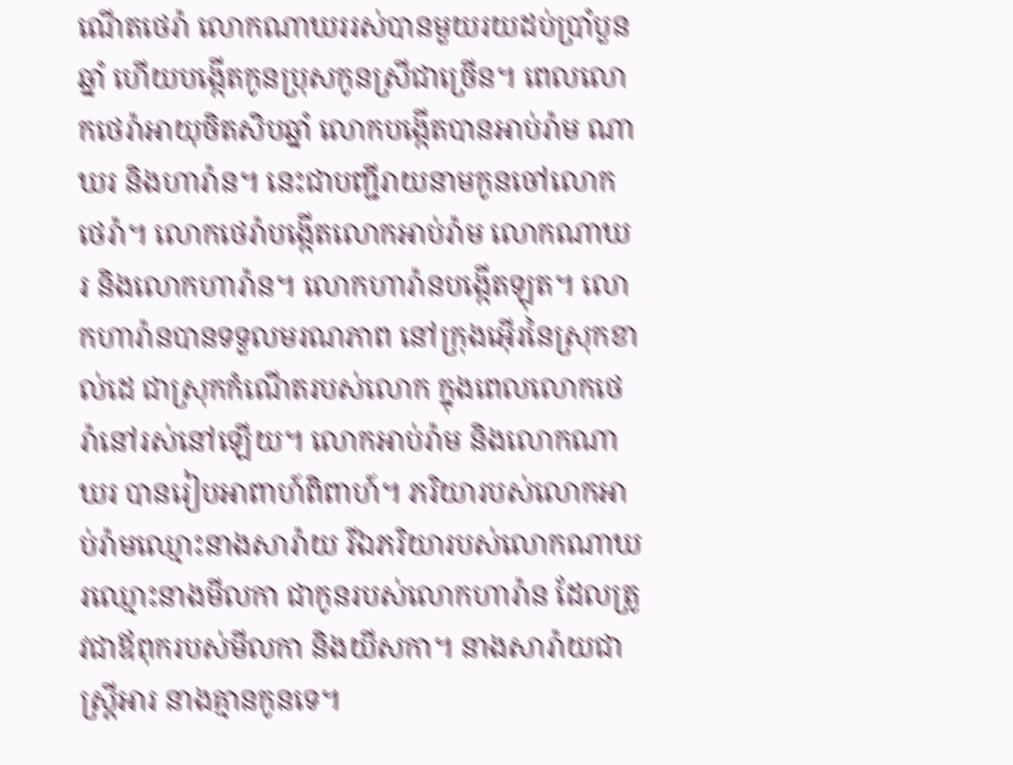ណើតថេរ៉ា លោកណាឃររស់បានមួយរយដប់ប្រាំបួនឆ្នាំ ហើយបង្កើតកូនប្រុសកូនស្រីជាច្រើន។ ពេលលោកថេរ៉ាអាយុចិតសិបឆ្នាំ លោកបង្កើតបានអាប់រ៉ាម ណាឃរ និងហារ៉ាន។ នេះជាបញ្ជីរាយនាមកូនចៅលោកថេរ៉ា។ លោកថេរ៉ាបង្កើតលោកអាប់រ៉ាម លោកណាឃរ និងលោកហារ៉ាន។ លោកហារ៉ានបង្កើតឡុត។ លោកហារ៉ានបានទទួលមរណភាព នៅក្រុងអ៊ើរនៃស្រុកខាល់ដេ ជាស្រុកកំណើតរបស់លោក ក្នុងពេលលោកថេរ៉ានៅរស់នៅឡើយ។ លោកអាប់រ៉ាម និងលោកណាឃរ បានរៀបអាពាហ៍ពិពាហ៍។ ភរិយារបស់លោកអាប់រ៉ាមឈ្មោះនាងសារ៉ាយ រីឯភរិយារបស់លោកណាឃរឈ្មោះនាងមីលកា ជាកូនរបស់លោកហារ៉ាន ដែលត្រូវជាឪពុករបស់មីលកា និងយីសកា។ នាងសារ៉ាយជាស្ត្រីអារ នាងគ្មានកូនទេ។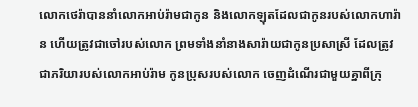លោកថេរ៉ាបាននាំលោកអាប់រ៉ាមជាកូន និងលោកឡុតដែលជាកូនរបស់លោកហារ៉ាន ហើយត្រូវជាចៅរបស់លោក ព្រមទាំងនាំនាងសារ៉ាយជាកូនប្រសាស្រី ដែលត្រូវជាភរិយារបស់លោកអាប់រ៉ាម កូនប្រុសរបស់លោក ចេញដំណើរជាមួយគ្នាពីក្រុ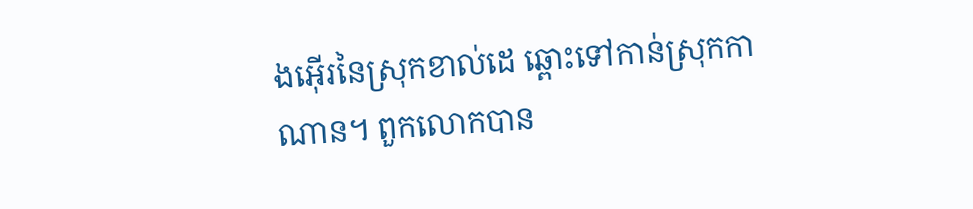ងអ៊ើរនៃស្រុកខាល់ដេ ឆ្ពោះទៅកាន់ស្រុកកាណាន។ ពួកលោកបាន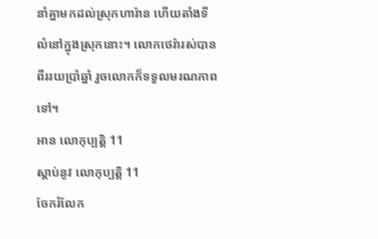នាំគ្នាមកដល់ស្រុកហារ៉ាន ហើយតាំងទីលំនៅក្នុងស្រុកនោះ។ លោកថេរ៉ារស់បានពីររយប្រាំឆ្នាំ រួចលោកក៏ទទួលមរណភាពទៅ។
អាន លោកុប្បត្តិ 11
ស្ដាប់នូវ លោកុប្បត្តិ 11
ចែករំលែក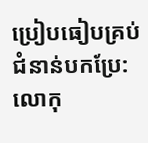ប្រៀបធៀបគ្រប់ជំនាន់បកប្រែ: លោកុ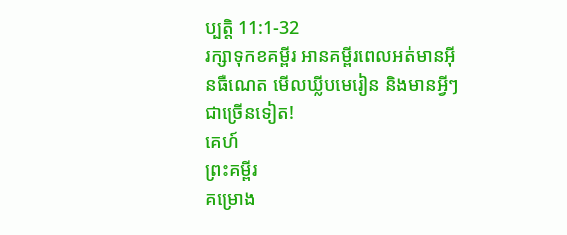ប្បត្តិ 11:1-32
រក្សាទុកខគម្ពីរ អានគម្ពីរពេលអត់មានអ៊ីនធឺណេត មើលឃ្លីបមេរៀន និងមានអ្វីៗជាច្រើនទៀត!
គេហ៍
ព្រះគម្ពីរ
គម្រោង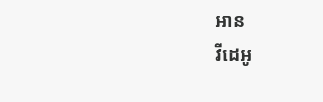អាន
វីដេអូ